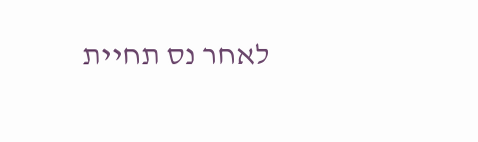לאחר נס תחיית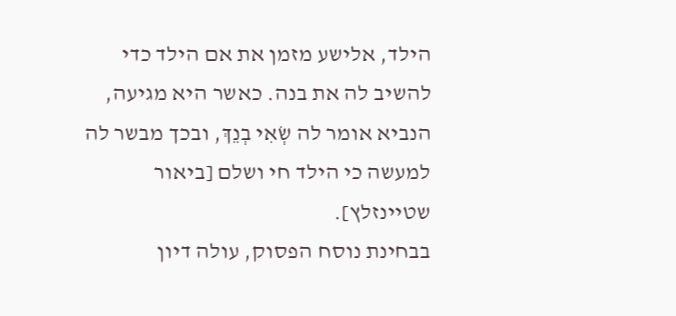הילד, אלישע מזמן את אם הילד כדי להשיב לה את בנה. כאשר היא מגיעה, הנביא אומר לה שְׂאִי בְנֵךְ, ובכך מבשר לה למעשה כי הילד חי ושלם [ביאור שטיינזלץ].
בבחינת נוסח הפסוק, עולה דיון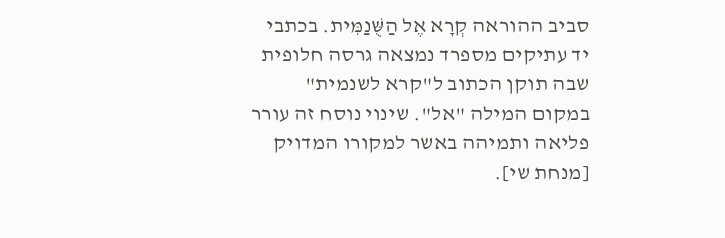סביב ההוראה קְרָא אֶל הַשֻּׁנַמִּית. בכתבי יד עתיקים מספרד נמצאה גרסה חלופית שבה תוקן הכתוב ל"קרא לשנמית" במקום המילה "אל". שינוי נוסח זה עורר פליאה ותמיהה באשר למקורו המדויק [מנחת שי].